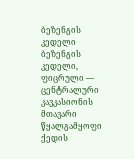ბეზენგის კედელი
ბეზენგის კედელი, ფიცრული — ცენტრალური კავკასიონის მთავარი წყალგამყოფი ქედის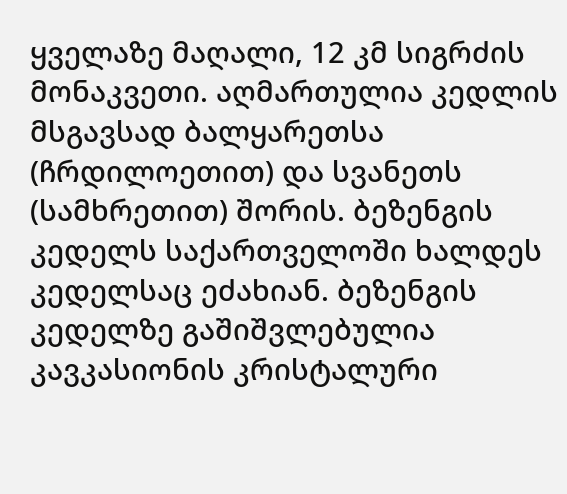ყველაზე მაღალი, 12 კმ სიგრძის მონაკვეთი. აღმართულია კედლის მსგავსად ბალყარეთსა (ჩრდილოეთით) და სვანეთს (სამხრეთით) შორის. ბეზენგის კედელს საქართველოში ხალდეს კედელსაც ეძახიან. ბეზენგის კედელზე გაშიშვლებულია კავკასიონის კრისტალური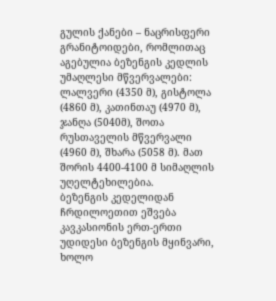გულის ქანები – ნაცრისფერი გრანიტოიდები, რომლითაც აგებულია ბეზენგის კედლის უმაღლესი მწვერვალები: ლალვერი (4350 მ), გისტოლა (4860 მ), კათინთაუ (4970 მ), ჯანღა (5040მ), შოთა რუსთაველის მწვერვალი (4960 მ), შხარა (5058 მ). მათ შორის 4400-4100 მ სიმაღლის უღელტეხილებია.
ბეზენგის კედელიდან ჩრდილოეთით ეშვება კავკასიონის ერთ-ერთი უდიდესი ბეზენგის მყინვარი, ხოლო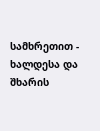სამხრეთით - ხალდესა და შხარის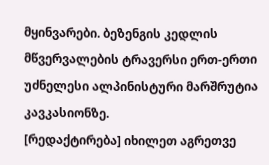მყინვარები. ბეზენგის კედლის მწვერვალების ტრავერსი ერთ-ერთი უძნელესი ალპინისტური მარშრუტია კავკასიონზე.
[რედაქტირება] იხილეთ აგრეთვე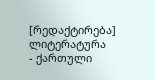[რედაქტირება] ლიტერატურა
- ქართული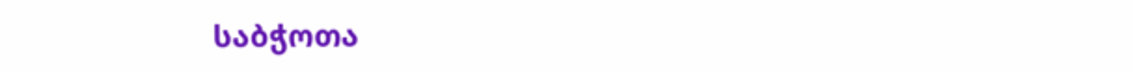საბჭოთა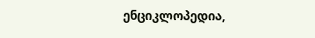ენციკლოპედია,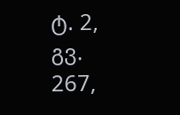ტ. 2, გვ. 267,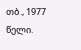თბ., 1977 წელი.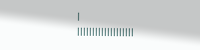|
|||||||||||||||||||